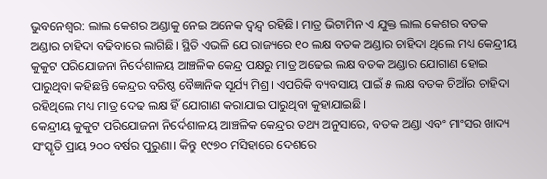ଭୁବନେଶ୍ବର: ଲାଲ କେଶର ଅଣ୍ଡାକୁ ନେଇ ଅନେକ ଦ୍ବନ୍ଦ୍ବ ରହିଛି। ମାତ୍ର ଭିଟାମିନ ଏ ଯୁକ୍ତ ଲାଲ କେଶର ବତକ ଅଣ୍ଡାର ଚାହିଦା ବଢିବାରେ ଲାଗିଛି। ସ୍ଥିତି ଏଭଳି ଯେ ରାଜ୍ୟରେ ୧୦ ଲକ୍ଷ ବତକ ଅଣ୍ଡାର ଚାହିଦା ଥିଲେ ମଧ୍ୟ କେନ୍ଦ୍ରୀୟ କୁକୁଟ ପରିଯୋଜନା ନିର୍ଦେଶାଳୟ ଆଞ୍ଚଳିକ କେନ୍ଦ୍ର ପକ୍ଷରୁ ମାତ୍ର ଅଢେଇ ଲକ୍ଷ ବତକ ଅଣ୍ଡାର ଯୋଗାଣ ହୋଇ ପାରୁଥିବା କହିଛନ୍ତି କେନ୍ଦ୍ରର ବରିଷ୍ଠ ବୈଜ୍ଞାନିକ ସୂର୍ଯ୍ୟ ମିଶ୍ର। ଏପରିକି ବ୍ୟବସାୟ ପାଇଁ ୫ ଲକ୍ଷ ବତକ ଚିଆଁର ଚାହିଦା ରହିଥିଲେ ମଧ୍ୟ ମାତ୍ର ଦେଢ ଲକ୍ଷ ହିଁ ଯୋଗାଣ କରାଯାଇ ପାରୁଥିବା କୁହାଯାଇଛି।
କେନ୍ଦ୍ରୀୟ କୁକୁଟ ପରିଯୋଜନା ନିର୍ଦେଶାଳୟ ଆଞ୍ଚଳିକ କେନ୍ଦ୍ରର ତଥ୍ୟ ଅନୁସାରେ, ବତକ ଅଣ୍ଡା ଏବଂ ମାଂସର ଖାଦ୍ୟ ସଂସ୍କୃତି ପ୍ରାୟ ୨୦୦ ବର୍ଷର ପୁରୁଣା। କିନ୍ତୁ ୧୯୭୦ ମସିହାରେ ଦେଶରେ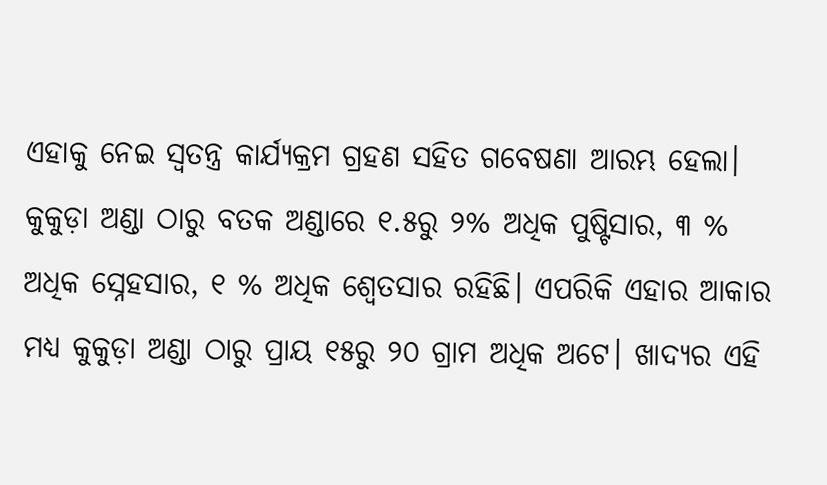ଏହାକୁ ନେଇ ସ୍ବତନ୍ତ୍ର କାର୍ଯ୍ୟକ୍ରମ ଗ୍ରହଣ ସହିତ ଗବେଷଣା ଆରମ୍ଭ ହେଲା। କୁକୁଡ଼ା ଅଣ୍ଡା ଠାରୁ ବତକ ଅଣ୍ଡାରେ ୧.୫ରୁ ୨% ଅଧିକ ପୁଷ୍ଟିସାର, ୩ % ଅଧିକ ସ୍ନେହସାର, ୧ % ଅଧିକ ଶ୍ବେତସାର ରହିଛି। ଏପରିକି ଏହାର ଆକାର ମଧ୍ୟ କୁକୁଡ଼ା ଅଣ୍ଡା ଠାରୁ ପ୍ରାୟ ୧୫ରୁ ୨୦ ଗ୍ରାମ ଅଧିକ ଅଟେ। ଖାଦ୍ୟର ଏହି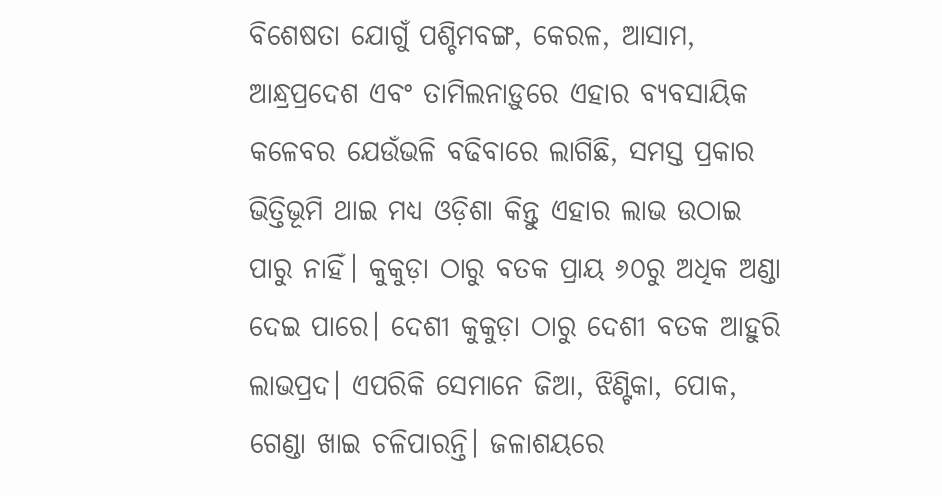ବିଶେଷତା ଯୋଗୁଁ ପଶ୍ଚିମବଙ୍ଗ, କେରଳ, ଆସାମ, ଆନ୍ଧ୍ରପ୍ରଦେଶ ଏବଂ ତାମିଲନାଡ଼ୁରେ ଏହାର ବ୍ୟବସାୟିକ କଳେବର ଯେଉଁଭଳି ବଢିବାରେ ଲାଗିଛି, ସମସ୍ତ ପ୍ରକାର ଭିତ୍ତିଭୂମି ଥାଇ ମଧ୍ୟ ଓଡ଼ିଶା କିନ୍ତୁ ଏହାର ଲାଭ ଉଠାଇ ପାରୁ ନାହିଁ। କୁକୁଡ଼ା ଠାରୁ ବତକ ପ୍ରାୟ ୬୦ରୁ ଅଧିକ ଅଣ୍ଡା ଦେଇ ପାରେ। ଦେଶୀ କୁକୁଡ଼ା ଠାରୁ ଦେଶୀ ବତକ ଆହୁରି ଲାଭପ୍ରଦ। ଏପରିକି ସେମାନେ ଜିଆ, ଝିଣ୍ଟିକା, ପୋକ, ଗେଣ୍ଡା ଖାଇ ଚଳିପାରନ୍ତି। ଜଳାଶୟରେ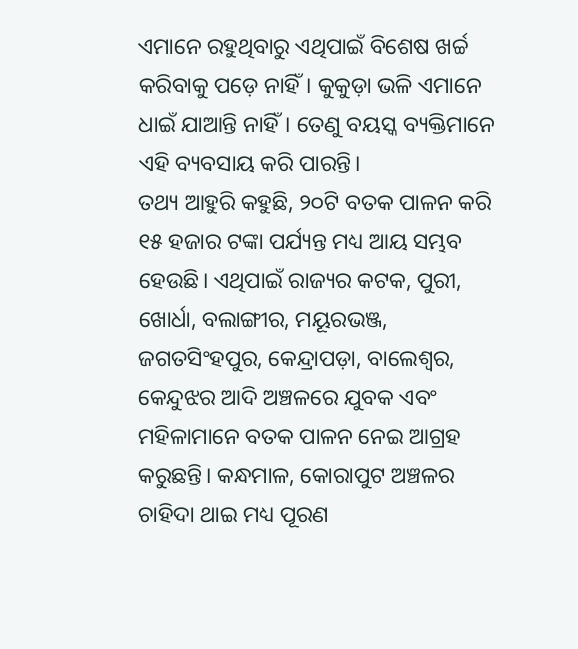ଏମାନେ ରହୁଥିବାରୁ ଏଥିପାଇଁ ବିଶେଷ ଖର୍ଚ୍ଚ କରିବାକୁ ପଡ଼େ ନାହିଁ। କୁକୁଡ଼ା ଭଳି ଏମାନେ ଧାଇଁ ଯାଆନ୍ତି ନାହିଁ। ତେଣୁ ବୟସ୍କ ବ୍ୟକ୍ତିମାନେ ଏହି ବ୍ୟବସାୟ କରି ପାରନ୍ତି।
ତଥ୍ୟ ଆହୁରି କହୁଛି, ୨୦ଟି ବତକ ପାଳନ କରି ୧୫ ହଜାର ଟଙ୍କା ପର୍ଯ୍ୟନ୍ତ ମଧ୍ୟ ଆୟ ସମ୍ଭବ ହେଉଛି। ଏଥିପାଇଁ ରାଜ୍ୟର କଟକ, ପୁରୀ, ଖୋର୍ଧା, ବଲାଙ୍ଗୀର, ମୟୂରଭଞ୍ଜ, ଜଗତସିଂହପୁର, କେନ୍ଦ୍ରାପଡ଼ା, ବାଲେଶ୍ବର, କେନ୍ଦୁଝର ଆଦି ଅଞ୍ଚଳରେ ଯୁବକ ଏବଂ ମହିଳାମାନେ ବତକ ପାଳନ ନେଇ ଆଗ୍ରହ କରୁଛନ୍ତି। କନ୍ଧମାଳ, କୋରାପୁଟ ଅଞ୍ଚଳର ଚାହିଦା ଥାଇ ମଧ୍ୟ ପୂରଣ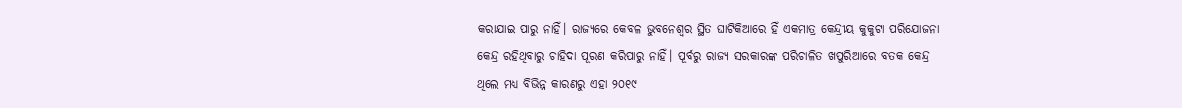କରାଯାଇ ପାରୁ ନାହିଁ। ରାଜ୍ୟରେ କେବଳ ଭୁବନେଶ୍ବର ସ୍ଥିତ ଘାଟିକିଆରେ ହିଁ ଏକମାତ୍ର କେନ୍ଦ୍ରୀୟ କୁକୁଟା ପରିଯୋଜନା କେନ୍ଦ୍ର ରହିଥିବାରୁ ଚାହିଦା ପୂରଣ କରିପାରୁ ନାହିଁ। ପୂର୍ବରୁ ରାଜ୍ୟ ସରକାରଙ୍କ ପରିଚାଳିତ ଖପୁରିଆରେ ବତକ କେନ୍ଦ୍ର ଥିଲେ ମଧ୍ୟ ବିଭିନ୍ନ କାରଣରୁ ଏହା ୨୦୧୯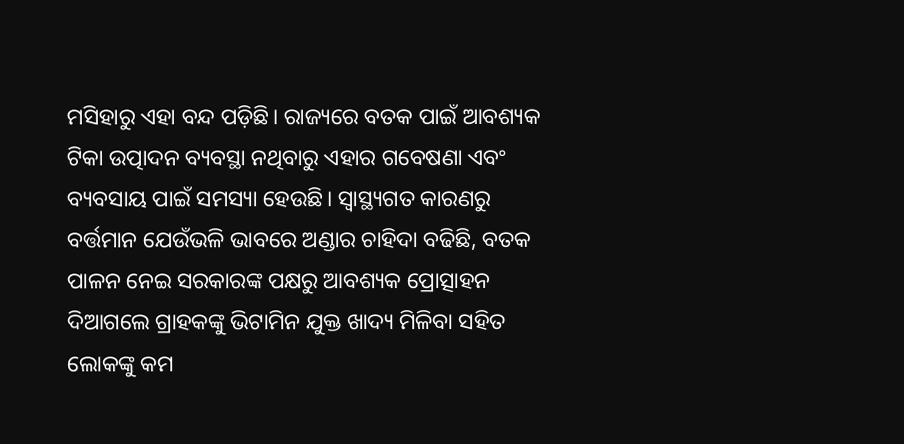ମସିହାରୁ ଏହା ବନ୍ଦ ପଡ଼ିଛି। ରାଜ୍ୟରେ ବତକ ପାଇଁ ଆବଶ୍ୟକ ଟିକା ଉତ୍ପାଦନ ବ୍ୟବସ୍ଥା ନଥିବାରୁ ଏହାର ଗବେଷଣା ଏବଂ ବ୍ୟବସାୟ ପାଇଁ ସମସ୍ୟା ହେଉଛି। ସ୍ବାସ୍ଥ୍ୟଗତ କାରଣରୁ ବର୍ତ୍ତମାନ ଯେଉଁଭଳି ଭାବରେ ଅଣ୍ଡାର ଚାହିଦା ବଢିଛି, ବତକ ପାଳନ ନେଇ ସରକାରଙ୍କ ପକ୍ଷରୁ ଆବଶ୍ୟକ ପ୍ରୋତ୍ସାହନ ଦିଆଗଲେ ଗ୍ରାହକଙ୍କୁ ଭିଟାମିନ ଯୁକ୍ତ ଖାଦ୍ୟ ମିଳିବା ସହିତ ଲୋକଙ୍କୁ କମ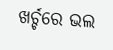ଖର୍ଚ୍ଚରେ ଭଲ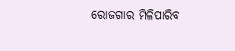ରୋଜଗାର ମିଳିପାରିବ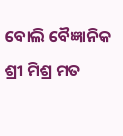ବୋଲି ବୈଜ୍ଞାନିକ ଶ୍ରୀ ମିଶ୍ର ମତ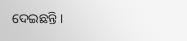ଦେଇଛନ୍ତି।